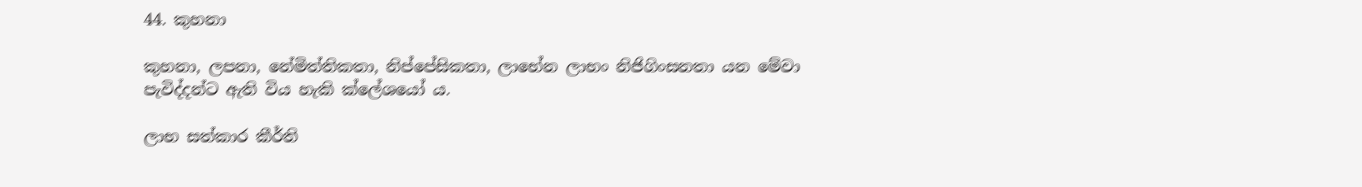44. කුහනා

කුහනා, ලපනා, නේමිත්තිකතා, නිප්පේසිකතා, ලාභේන ලාභං නිජිගිංසනතා යන මේවා පැවිද්දන්ට ඇති විය හැකි ක්ලේශයෝ ය.

ලාභ සත්කාර කීර්ති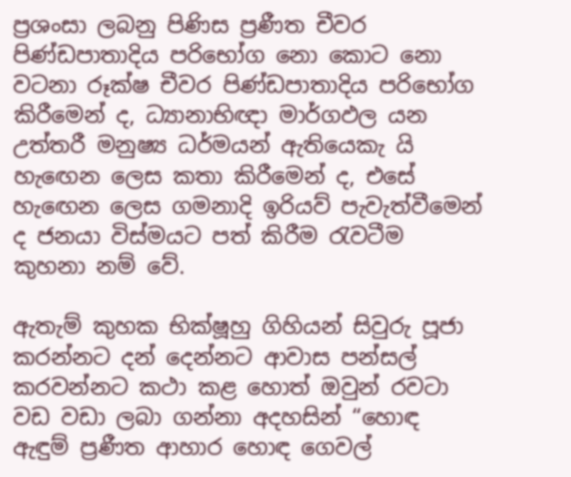ප්‍ර‍ශංසා ලබනු පිණිස ප්‍ර‍ණීත චීවර පිණ්ඩපාතාදිය පරිභෝග නො කොට නො වටනා රූක්ෂ චීවර පිණ්ඩපාතාදිය පරිභෝග කිරීමෙන් ද, ධ්‍යානාභිඥා මාර්ගඵල යන උත්තරී මනුෂ්‍ය ධර්මයන් ඇතියෙකැ යි හැඟෙන ලෙස කතා කිරීමෙන් ද, එසේ හැඟෙන ලෙස ගමනාදි ඉරියව් පැවැත්වීමෙන් ද ජනයා විස්මයට පත් කිරීම රැවටීම කුහනා නම් වේ.

ඇතැම් කුහක භික්ෂූහු ගිහියන් සිවුරු පූජා කරන්නට දන් දෙන්නට ආවාස පන්සල් කරවන්නට කථා කළ හොත් ඔවුන් රවටා වඩ වඩා ලබා ගන්නා අදහසින් “හොඳ ඇඳුම් ප්‍ර‍ණීත ආහාර හොඳ ගෙවල්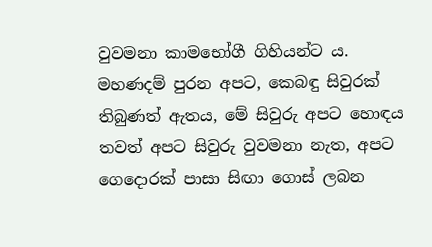වුවමනා කාමභෝගී ගිහියන්ට ය. මහණදම් පුරන අපට, කෙබඳු සිවුරක් තිබුණත් ඇතය, මේ සිවුරු අපට හොඳය තවත් අපට සිවුරු වුවමනා නැත, අපට ගෙදොරක් පාසා සිඟා ගොස් ලබන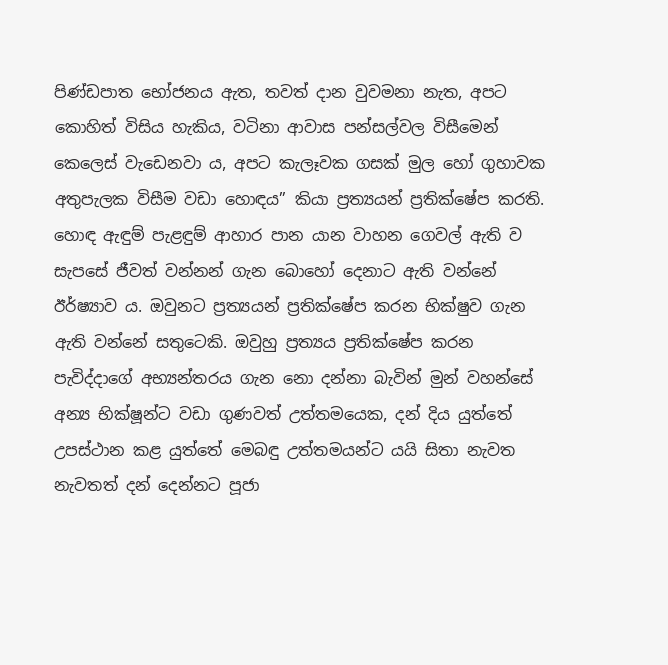පිණ්ඩපාත භෝජනය ඇත, තවත් දාන වුවමනා නැත, අපට කොහිත් විසිය හැකිය, වටිනා ආවාස පන්සල්වල විසීමෙන් කෙලෙස් වැඩෙනවා ය, අපට කැලෑවක ගසක් මුල හෝ ගුහාවක අතුපැලක විසීම වඩා හොඳය” කියා ප්‍ර‍ත්‍යයන් ප්‍ර‍තික්ෂේප කරති. හොඳ ඇඳුම් පැළඳුම් ආහාර පාන යාන වාහන ගෙවල් ඇති ව සැපසේ ජීවත් වන්නන් ගැන බොහෝ දෙනාට ඇති වන්නේ ඊර්ෂ්‍යාව ය. ඔවුනට ප්‍ර‍ත්‍යයන් ප්‍ර‍තික්ෂේප කරන භික්ෂුව ගැන ඇති වන්නේ සතුටෙකි. ඔවුහු ප්‍ර‍ත්‍යය ප්‍ර‍තික්ෂේප කරන පැවිද්දාගේ අභ්‍යන්තරය ගැන නො දන්නා බැවින් මුන් වහන්සේ අන්‍ය භික්ෂූන්ට වඩා ගුණවත් උත්තමයෙක, දන් දිය යුත්තේ උපස්ථාන කළ යුත්තේ මෙබඳු උත්තමයන්ට යයි සිතා නැවත නැවතත් දන් දෙන්නට පූජා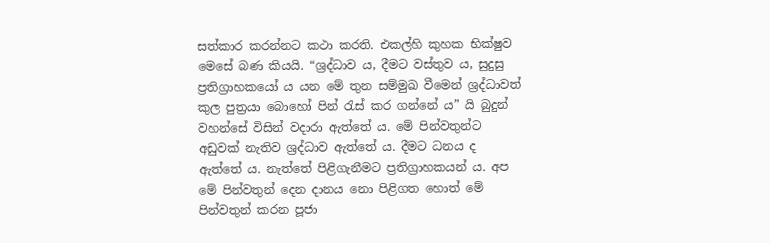සත්කාර කරන්නට කථා කරති. එකල්හි කුහක භික්ෂුව මෙසේ බණ කියයි. “ශ්‍ර‍ද්ධාව ය, දීමට වස්තුව ය, සුදුසු ප්‍ර‍තිග්‍රාහකයෝ ය යන මේ තුන සම්මුඛ වීමෙන් ශ්‍ර‍ද්ධාවත් කුල පුත්‍ර‍යා බොහෝ පින් රැස් කර ගන්නේ ය” යි බුදුන් වහන්සේ විසින් වදාරා ඇත්තේ ය. මේ පින්වතුන්ට අඩුවක් නැතිව ශ්‍ර‍ද්ධාව ඇත්තේ ය. දීමට ධනය ද ඇත්තේ ය. නැත්තේ පිළිගැනීමට ප්‍ර‍තිග්‍රාහකයන් ය. අප මේ පින්වතුන් දෙන දානය නො පිළිගත හොත් මේ පින්වතුන් කරන පූජා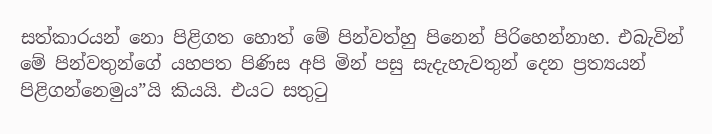සත්කාරයන් නො පිළිගත හොත් මේ පින්වත්හු පිනෙන් පිරිහෙන්නාහ. එබැවින් මේ පින්වතුන්ගේ යහපත පිණිස අපි මින් පසු සැදැහැවතුන් දෙන ප්‍ර‍ත්‍යයන් පිළිගන්නෙමුය”යි කියයි. එයට සතුටු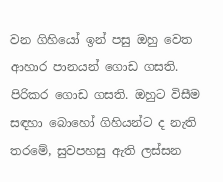වන ගිහියෝ ඉන් පසු ඔහු වෙත ආහාර පානයන් ගොඩ ගසති. පිරිකර ගොඩ ගසති. ඔහුට විසීම සඳහා බොහෝ ගිහියන්ට ද නැති තරමේ, සුවපහසු ඇති ලස්සන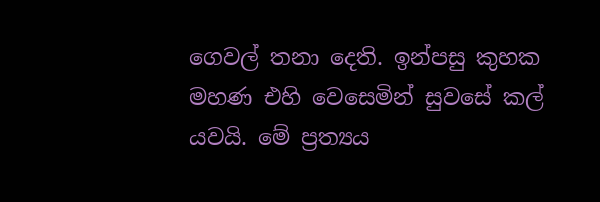ගෙවල් තනා දෙති. ඉන්පසු කුහක මහණ එහි වෙසෙමින් සුවසේ කල් යවයි. මේ ප්‍ර‍ත්‍යය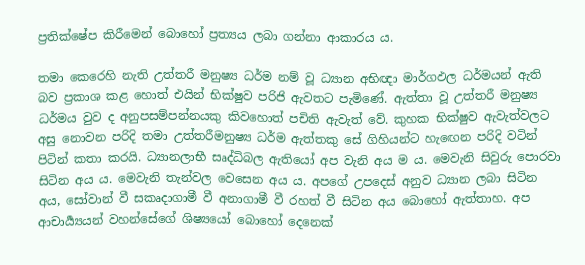ප්‍ර‍තික්ෂේප කිරීමෙන් බොහෝ ප්‍ර‍ත්‍යය ලබා ගන්නා ආකාරය ය.

තමා කෙරෙහි නැති උත්තරී මනුෂ්‍ය ධර්ම නම් වූ ධ්‍යාන අභිඥා මාර්ගඵල ධර්මයන් ඇති බව ප්‍ර‍කාශ කළ හොත් එයින් භික්ෂුව පරිජි ඇවතට පැමිණේ. ඇත්තා වූ උත්තරී මනුෂ්‍ය ධර්මය වුව ද අනුපසම්පන්නයකු කිවහොත් පචිති ඇවැත් වේ. කුහක භික්ෂුව ඇවැත්වලට අසු නොවන පරිදි තමා උත්තරීමනුෂ්‍ය ධර්ම ඇත්තකු සේ ගිහියන්ට හැඟෙන පරිදි වටින් පිටින් කතා කරයි. ධ්‍යානලාභී සෘද්ධිබල ඇතියෝ අප වැනි අය ම ය. මෙවැනි සිවුරු පොරවා සිටින අය ය. මෙවැනි තැන්වල වෙසෙන අය ය. අපගේ උපදෙස් අනුව ධ්‍යාන ලබා සිටින අය, සෝවාන් වී සකෘදාගාමී වී අනාගාමී වී රහත් වී සිටින අය බොහෝ ඇත්තාහ. අප ආචාර්‍ය්‍යයන් වහන්සේගේ ශිෂ්‍යයෝ බොහෝ දෙනෙක්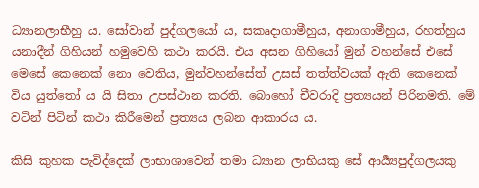ධ්‍යානලාභීහු ය. සෝවාන් පුද්ගලයෝ ය, සකෘදාගාමීහුය, අනාගාමීහුය, රහත්හුය යනාදීන් ගිහියන් හමුවෙහි කථා කරයි. එය අසන ගිහියෝ මුන් වහන්සේ එසේ මෙසේ කෙනෙක් නො වෙතිය, මුන්වහන්සේත් උසස් තත්ත්වයක් ඇති කෙනෙක් විය යුත්තෝ ය යි සිතා උපස්ථාන කරති. බොහෝ චීවරාදි ප්‍ර‍ත්‍යයන් පිරිනමති. මේ වටින් පිටින් කථා කිරීමෙන් ප්‍ර‍ත්‍යය ලබන ආකාරය ය.

කිසි කුහක පැවිද්දෙක් ලාභාශාවෙන් තමා ධ්‍යාන ලාභියකු සේ ආර්‍ය්‍යපුද්ගලයකු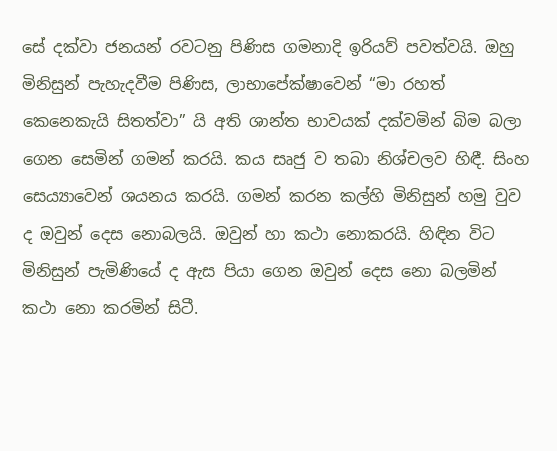සේ දක්වා ජනයන් රවටනු පිණිස ගමනාදි ඉරියව් පවත්වයි. ඔහු මිනිසුන් පැහැදවීම පිණිස, ලාභාපේක්ෂාවෙන් “මා රහත් කෙනෙකැයි සිතත්වා” යි අති ශාන්ත භාවයක් දක්වමින් බිම බලා ගෙන සෙමින් ගමන් කරයි. කය සෘජු ව තබා නිශ්චලව හිඳී. සිංහ සෙය්‍යාවෙන් ශයනය කරයි. ගමන් කරන කල්හි මිනිසුන් හමු වුව ද ඔවුන් දෙස නොබලයි. ඔවුන් හා කථා නොකරයි. හිඳින විට මිනිසුන් පැමිණියේ ද ඇස පියා ගෙන ඔවුන් දෙස නො බලමින් කථා නො කරමින් සිටී.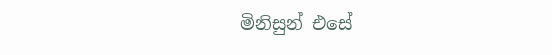මිනිසුන් එසේ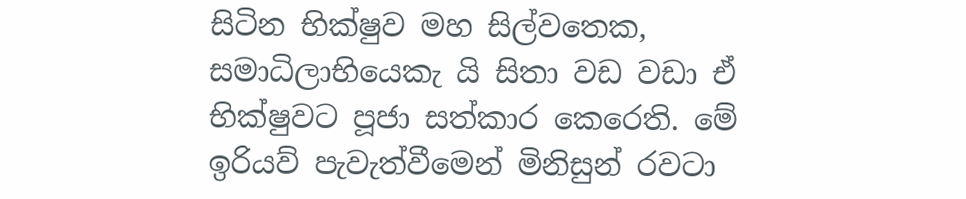සිටින භික්ෂුව මහ සිල්වතෙක, සමාධිලාභියෙකැ යි සිතා වඩ වඩා ඒ භික්ෂුවට පූජා සත්කාර කෙරෙති. මේ ඉරියව් පැවැත්වීමෙන් මිනිසුන් රවටා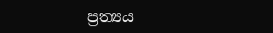ප්‍ර‍ත්‍යය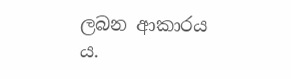ලබන ආකාරය ය.